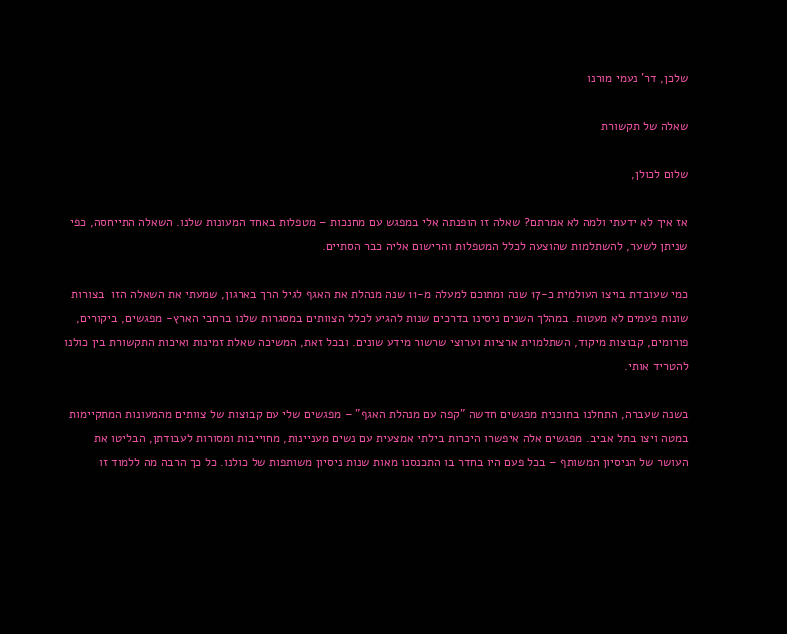שלכן, דר' נעמי מורנו

שאלה של תקשורת

שלום לכולן,

אז איך לא ידעתי ולמה לא אמרתם? שאלה זו הופנתה אלי במפגש עם מחנכות – מטפלות באחד המעונות שלנו. השאלה התייחסה, כפי שניתן לשער, להשתלמות שהוצעה לכלל המטפלות והרישום אליה כבר הסתיים.

כמי שעובדת בויצו העולמית כ-17 שנה ומתוכם למעלה מ-11 שנה מנהלת את האגף לגיל הרך בארגון, שמעתי את השאלה הזו  בצורות שונות פעמים לא מעטות. במהלך השנים ניסינו בדרכים שנות להגיע לכלל הצוותים במסגרות שלנו ברחבי הארץ- מפגשים, ביקורים, פורומים, קבוצות מיקוד, השתלמוית ארציות וערוצי שרשור מידע שונים. ובכל זאת, המשיכה שאלת זמינות ואיכות התקשורת בין כולנו להטריד אותי.

בשנה שעברה, התחלנו בתוכנית מפגשים חדשה "קפה עם מנהלת האגף" – מפגשים שלי עם קבוצות של צוותים מהמעונות המתקיימות במטה ויצו בתל אביב. מפגשים אלה איפשרו היכרות בילתי אמצעית עם נשים מעניינות, מחוייבות ומסורות לעבודתן, הבליטו את העושר של הניסיון המשותף – בכל פעם היו בחדר בו התכנסנו מאות שנות ניסיון משותפות של כולנו. כל כך הרבה מה ללמוד זו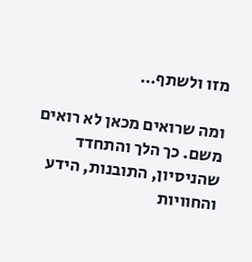מזו ולשתף…

ומה שרואים מכאן לא רואים משם. כך הלך והתחדד שהניסיון, התובנות, הידע והחוויות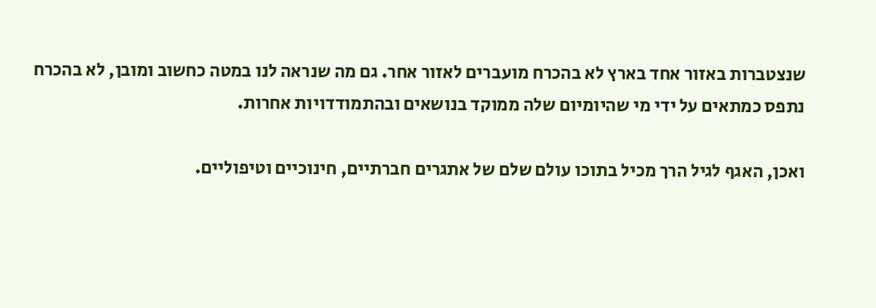שנצטברות באזור אחד בארץ לא בהכרח מועברים לאזור אחר. גם מה שנראה לנו במטה כחשוב ומובן, לא בהכרח נתפס כמתאים על ידי מי שהיומיום שלה ממוקד בנושאים ובהתמודדויות אחרות.

ואכן, האגף לגיל הרך מכיל בתוכו עולם שלם של אתגרים חברתיים, חינוכיים וטיפוליים.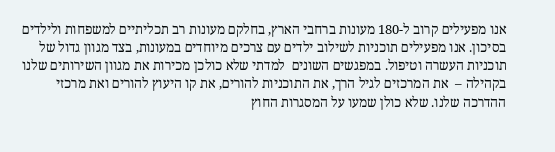אנו מפעילים קרוב ל-180 מעונות ברחבי הארץ, בחלקם מעונות רב תכליתיים למשפחות ולילדים בסיכון. אנו מפעילים תוכניות לשילוב ילדים עם צרכים מיוחדים במעונות, בצד מגוון גדול של תוכניות העשרה וטיפול. במפגשים השונים  למדתי שלא כולכן מכירות את מגוון השירותים שלנו בקהילה –  את המרכזים לגיל הרך, את התוכניות להורים, את קו היעוץ להורים ואת מרכזי ההדרכה שלנו. שלא כולן שמעו על המסגרות החוץ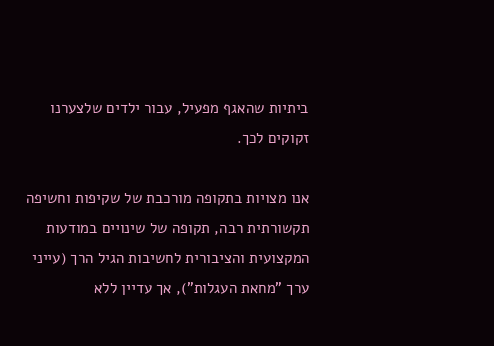ביתיות שהאגף מפעיל, עבור ילדים שלצערנו זקוקים לכך.

אנו מצויות בתקופה מורכבת של שקיפות וחשיפה תקשורתית רבה, תקופה של שינויים במודעות המקצועית והציבורית לחשיבות הגיל הרך (עייני ערך "מחאת העגלות"), אך עדיין ללא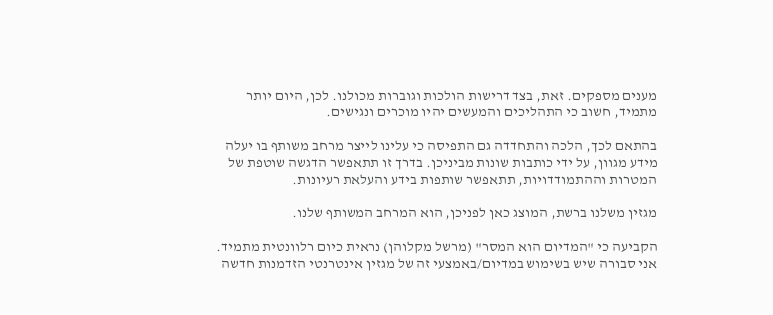מענים מספקים. זאת, בצד דרישות הולכות וגוברות מכולנו. לכן, היום יותר מתמיד, חשוב כי התהליכים והמעשים יהיו מוכרים ונגישים.

בהתאם לכך, הלכה והתחדדה גם התפיסה כי עלינו לייצר מרחב משותף בו יעלה  מידע מגוון, על ידי כותבות שונות מביניכן. בדרך זו תתאפשר הדגשה שוטפת של המטרות וההתמודדויות, תתאפשר שותפות בידע והעלאת רעיונות.

מגזין משלנו ברשת, המוצג כאן לפניכן, הוא המרחב המשותף שלנו.

הקביעה כי "המדיום הוא המסר" (מרשל מקלוהן) נראית כיום רלוונטית מתמיד. אני סבורה שיש בשימוש במדיום/באמצעי זה של מגזין אינטרנטי הזדמנות חדשה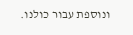ונוספת עבור כולנו.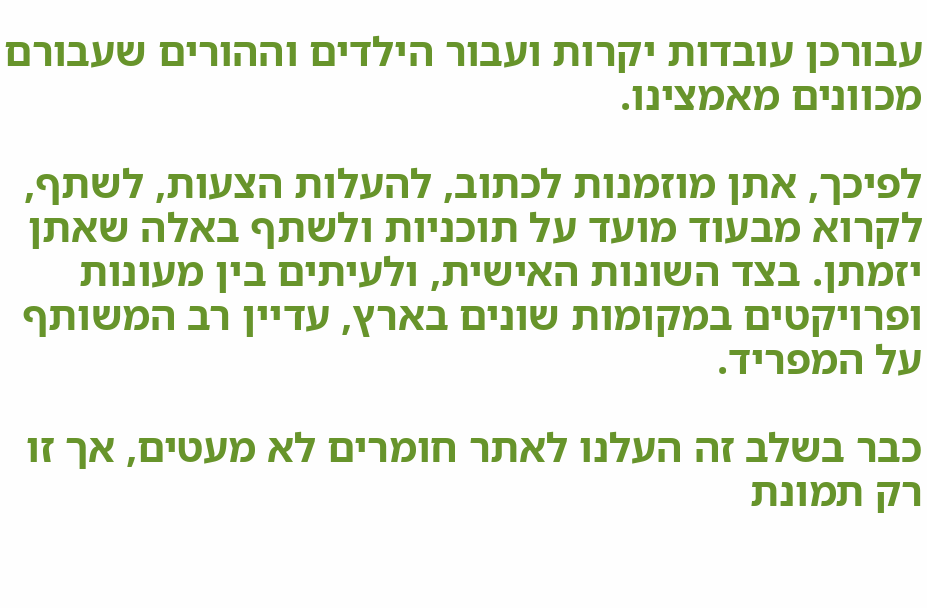עבורכן עובדות יקרות ועבור הילדים וההורים שעבורם מכוונים מאמצינו.

לפיכך, אתן מוזמנות לכתוב, להעלות הצעות, לשתף, לקרוא מבעוד מועד על תוכניות ולשתף באלה שאתן יזמתן. בצד השונות האישית, ולעיתים בין מעונות ופרויקטים במקומות שונים בארץ, עדיין רב המשותף על המפריד.

כבר בשלב זה העלנו לאתר חומרים לא מעטים, אך זו רק תמונת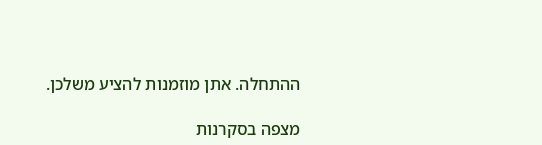ההתחלה. אתן מוזמנות להציע משלכן.

מצפה בסקרנות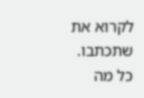לקרוא את שתכתבו. כל מה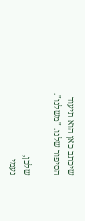שיכתב כאן הוא תיעוד הסיפור שלנו. "משלנו".

שלכן,
נעמי